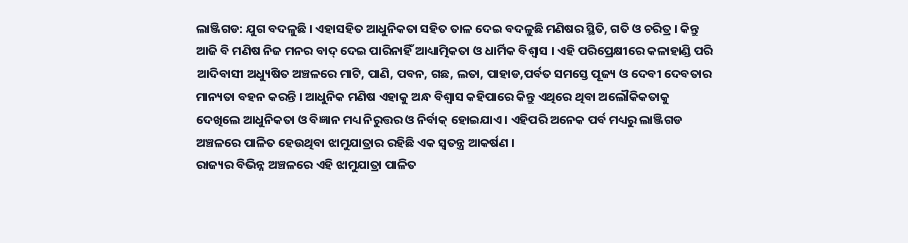ଲାଞ୍ଜିଗଡ: ଯୁଗ ବଦଳୁଛି । ଏହାସହିତ ଆଧୁନିକତା ସହିତ ତାଳ ଦେଇ ବଦଳୁଛି ମଣିଷର ସ୍ଥିତି, ଗତି ଓ ଚରିତ୍ର । କିନ୍ତୁ ଆଜି ବି ମଣିଷ ନିଜ ମନର ବାଦ୍ ଦେଇ ପାରିନାହିଁ ଆଧ୍ୟାତ୍ମିକତା ଓ ଧାର୍ମିକ ବିଶ୍ୱାସ । ଏହି ପରିପ୍ରେକ୍ଷୀରେ କଳାହାଣ୍ଡି ପରି ଆଦିବାସୀ ଅଧ୍ୟୁଷିତ ଅଞ୍ଚଳରେ ମାଟି, ପାଣି, ପବନ, ଗଛ, ଲତା, ପାହାଡ,ପର୍ବତ ସମସ୍ତେ ପୂଜ୍ୟ ଓ ଦେବୀ ଦେବତାର ମାନ୍ୟତା ବହନ କରନ୍ତି । ଆଧୁନିକ ମଣିଷ ଏହାକୁ ଅନ୍ଧ ବିଶ୍ୱାସ କହିପାରେ କିନ୍ତୁ ଏଥିରେ ଥିବା ଅଲୌକିକତାକୁ ଦେଖିଲେ ଆଧୁନିକତା ଓ ବିଜ୍ଞାନ ମଧ୍ୟ ନିରୁତ୍ତର ଓ ନିର୍ବାକ୍ ହୋଇଯାଏ । ଏହିପରି ଅନେକ ପର୍ବ ମଧ୍ୟରୁ ଲାଞ୍ଜିଗଡ ଅଞ୍ଚଳରେ ପାଳିତ ହେଉଥିବା ଝାମୁଯାତ୍ରାର ରହିଛି ଏକ ସ୍ୱତନ୍ତ୍ର ଆକର୍ଷଣ ।
ରାଜ୍ୟର ବିଭିନ୍ନ ଅଞ୍ଚଳରେ ଏହି ଝାମୁଯାତ୍ରା ପାଳିତ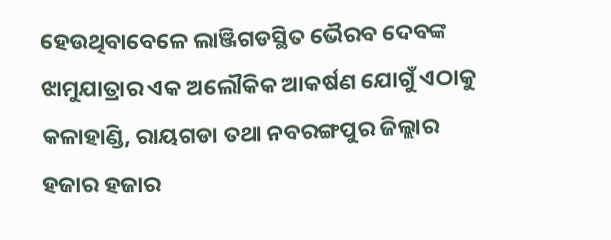ହେଉଥିବାବେଳେ ଲାଞ୍ଜିଗଡସ୍ଥିତ ଭୈରବ ଦେବଙ୍କ ଝାମୁଯାତ୍ରାର ଏକ ଅଲୌକିକ ଆକର୍ଷଣ ଯୋଗୁଁ ଏଠାକୁ କଳାହାଣ୍ଡି, ରାୟଗଡା ତଥା ନବରଙ୍ଗପୁର ଜିଲ୍ଲାର ହଜାର ହଜାର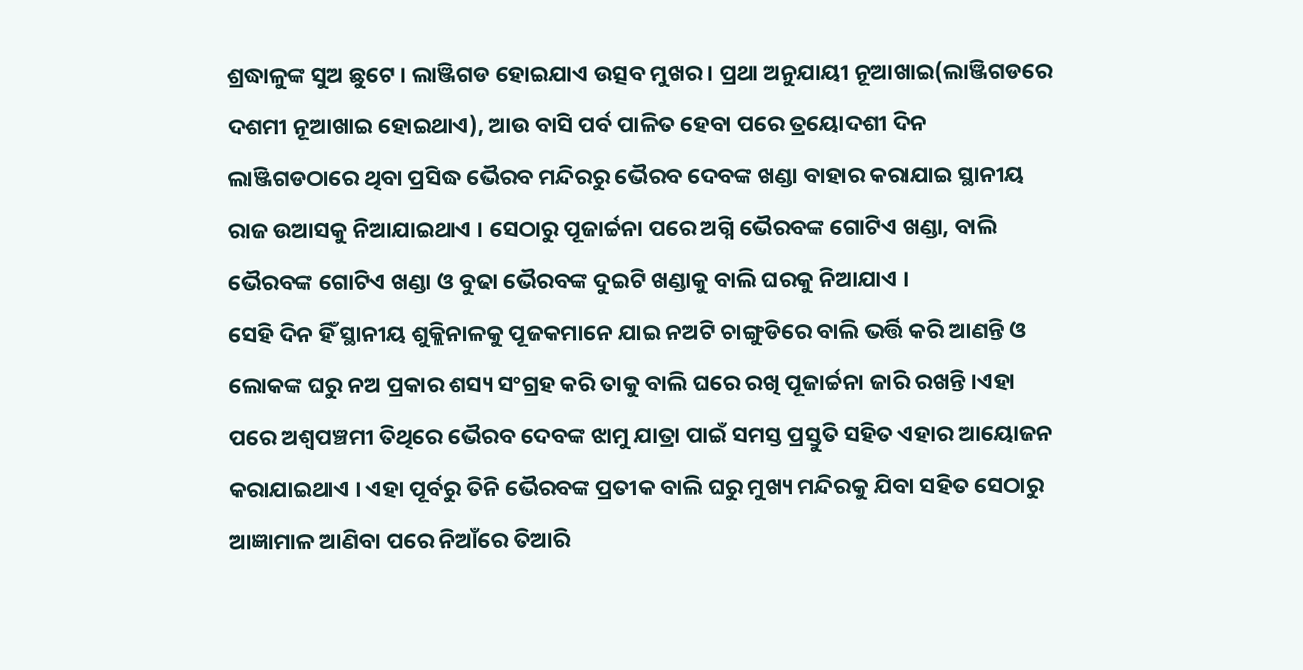ଶ୍ରଦ୍ଧାଳୁଙ୍କ ସୁଅ ଛୁଟେ । ଲାଞ୍ଜିଗଡ ହୋଇଯାଏ ଉତ୍ସବ ମୁଖର । ପ୍ରଥା ଅନୁଯାୟୀ ନୂଆଖାଇ(ଲାଞ୍ଜିଗଡରେ ଦଶମୀ ନୂଆଖାଇ ହୋଇଥାଏ), ଆଉ ବାସି ପର୍ବ ପାଳିତ ହେବା ପରେ ତ୍ରୟୋଦଶୀ ଦିନ ଲାଞ୍ଜିଗଡଠାରେ ଥିବା ପ୍ରସିଦ୍ଧ ଭୈରବ ମନ୍ଦିରରୁ ଭୈରବ ଦେବଙ୍କ ଖଣ୍ଡା ବାହାର କରାଯାଇ ସ୍ଥାନୀୟ ରାଜ ଉଆସକୁ ନିଆଯାଇଥାଏ । ସେଠାରୁ ପୂଜାର୍ଚ୍ଚନା ପରେ ଅଗ୍ନି ଭୈରବଙ୍କ ଗୋଟିଏ ଖଣ୍ଡା, ବାଲି ଭୈରବଙ୍କ ଗୋଟିଏ ଖଣ୍ଡା ଓ ବୁଢା ଭୈରବଙ୍କ ଦୁଇଟି ଖଣ୍ଡାକୁ ବାଲି ଘରକୁ ନିଆଯାଏ ।
ସେହି ଦିନ ହିଁ ସ୍ଥାନୀୟ ଶୁକ୍ଲିନାଳକୁ ପୂଜକମାନେ ଯାଇ ନଅଟି ଚାଙ୍ଗୁଡିରେ ବାଲି ଭର୍ତ୍ତି କରି ଆଣନ୍ତି ଓ ଲୋକଙ୍କ ଘରୁ ନଅ ପ୍ରକାର ଶସ୍ୟ ସଂଗ୍ରହ କରି ତାକୁ ବାଲି ଘରେ ରଖି ପୂଜାର୍ଚ୍ଚନା ଜାରି ରଖନ୍ତି ।ଏହା ପରେ ଅଶ୍ୱପଞ୍ଚମୀ ତିଥିରେ ଭୈରବ ଦେବଙ୍କ ଝାମୁ ଯାତ୍ରା ପାଇଁ ସମସ୍ତ ପ୍ରସ୍ତୁତି ସହିତ ଏହାର ଆୟୋଜନ କରାଯାଇଥାଏ । ଏହା ପୂର୍ବରୁ ତିନି ଭୈରବଙ୍କ ପ୍ରତୀକ ବାଲି ଘରୁ ମୁଖ୍ୟ ମନ୍ଦିରକୁ ଯିବା ସହିତ ସେଠାରୁ ଆଜ୍ଞାମାଳ ଆଣିବା ପରେ ନିଆଁରେ ତିଆରି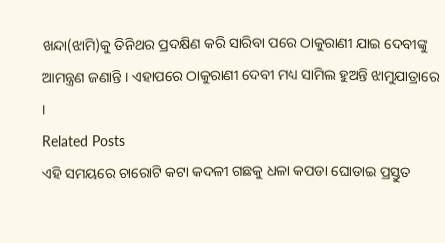ଖନ୍ଦା(ଝାମି)କୁ ତିନିଥର ପ୍ରଦକ୍ଷିଣ କରି ସାରିବା ପରେ ଠାକୁରାଣୀ ଯାଇ ଦେବୀଙ୍କୁ ଆମନ୍ତ୍ରଣ ଜଣାନ୍ତି । ଏହାପରେ ଠାକୁରାଣୀ ଦେବୀ ମଧ୍ୟ ସାମିଲ ହୁଅନ୍ତି ଝାମୁଯାତ୍ରାରେ ।
Related Posts
ଏହି ସମୟରେ ଚାରୋଟି କଟା କଦଳୀ ଗଛକୁ ଧଳା କପଡା ଘୋଡାଇ ପ୍ରସ୍ତୁତ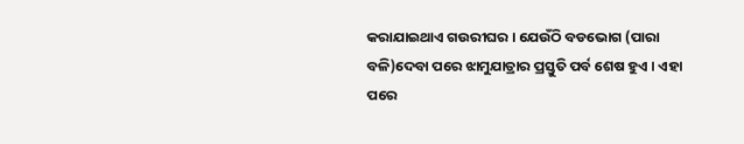କରାଯାଇଥାଏ ଗଉରୀଘର । ଯେଉଁଠି ବଡଭୋଗ (ପାରା ବଳି)ଦେବା ପରେ ଝାମୁଯାତ୍ରାର ପ୍ରସ୍ତୁତି ପର୍ବ ଶେଷ ହୁଏ । ଏହା ପରେ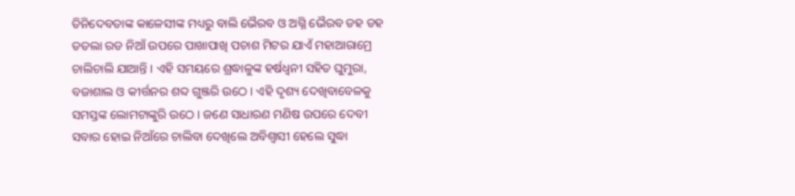ତିନିଦେବତାଙ୍କ କାଳେସୀଙ୍କ ମଧ୍ୟରୁ ବାଲି ଭୈରବ ଓ ଅଗ୍ନି ଭୈରବ ଡହ ଡହ ତତଲା ରଡ ନିଆଁ ଉପରେ ପାଖାପାଖି ପଚାଶ ମିଟର ଯାଏଁ ମହାଆରାମ୍ରେ ଚାଲିଚାଲି ଯାଆନ୍ତି । ଏହି ସମୟରେ ଶ୍ରଦ୍ଧାଳୁଙ୍କ ହର୍ଷଧ୍ୱନୀ ସହିତ ଘୁମୁରା, ବଜାଶାଲ ଓ କୀର୍ତ୍ତନର ଶବ୍ଦ ଗୁଞ୍ଜରି ଉଠେ । ଏହି ଦୃଶ୍ୟ ଦେଖିବାବେଳକୁ ସମସ୍ତଙ୍କ ଲୋମଟାଙ୍କୁରି ଉଠେ । ଜଣେ ସାଧାରଣ ମଣିଷ ଉପରେ ଦେବୀ ସବାର ହୋଇ ନିଆଁରେ ଚାଲିବା ଦେଖିଲେ ଅବିଶ୍ୱାସୀ ହେଲେ ସୁଦ୍ଧା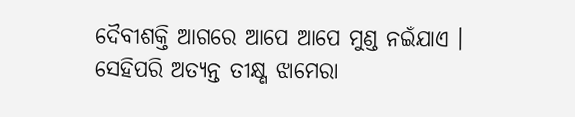ଦୈବୀଶକ୍ତି ଆଗରେ ଆପେ ଆପେ ମୁଣ୍ଡ ନଇଁଯାଏ ।
ସେହିପରି ଅତ୍ୟନ୍ତ ତୀକ୍ଷ୍ଣ ଝାମେରା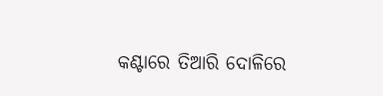କଣ୍ଟାରେ ତିଆରି ଦୋଳିରେ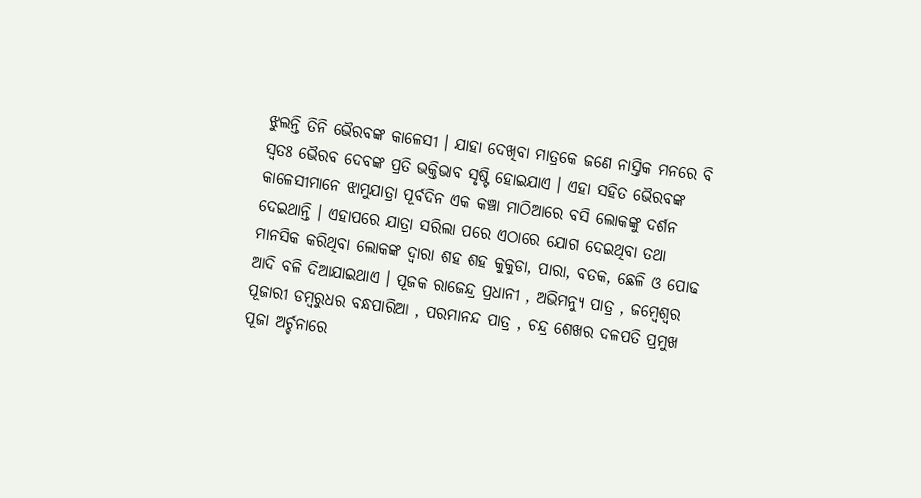ଝୁଲନ୍ତି ତିନି ଭୈରବଙ୍କ କାଳେସୀ । ଯାହା ଦେଖିବା ମାତ୍ରକେ ଜଣେ ନାସ୍ତିକ ମନରେ ବି ସ୍ୱତଃ ଭୈରବ ଦେବଙ୍କ ପ୍ରତି ଭକ୍ତିଭାବ ସୃଷ୍ଟି ହୋଇଯାଏ । ଏହା ସହିତ ଭୈରବଙ୍କ କାଳେସୀମାନେ ଝାମୁଯାତ୍ରା ପୂର୍ବଦିନ ଏକ କଞ୍ଚା ମାଠିଆରେ ବସି ଲୋକଙ୍କୁ ଦର୍ଶନ ଦେଇଥାନ୍ତି । ଏହାପରେ ଯାତ୍ରା ସରିଲା ପରେ ଏଠାରେ ଯୋଗ ଦେଇଥିବା ତଥା ମାନସିକ କରିଥିବା ଲୋକଙ୍କ ଦ୍ୱାରା ଶହ ଶହ କୁକୁଡା, ପାରା, ବତକ, ଛେଳି ଓ ପୋଢ ଆଦି ବଳି ଦିଆଯାଇଥାଏ । ପୂଜକ ରାଜେନ୍ଦ୍ର ପ୍ରଧାନୀ , ଅଭିମନ୍ୟୁ ପାତ୍ର , ଜମ୍ବେଶ୍ୱର ପୂଜାରୀ ଡମ୍ବରୁଧର ବନ୍ଧପାରିଆ , ପରମାନନ୍ଦ ପାତ୍ର , ଚନ୍ଦ୍ର ଶେଖର ଦଳପତି ପ୍ରମୁଖ ପୂଜା ଅର୍ଚ୍ଚନାରେ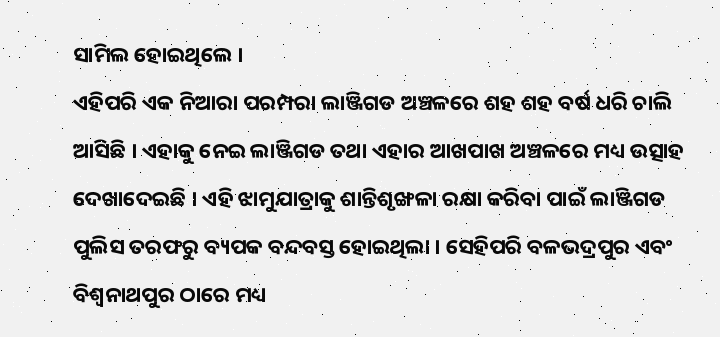ସାମିଲ ହୋଇଥିଲେ ।
ଏହିପରି ଏକ ନିଆରା ପରମ୍ପରା ଲାଞ୍ଜିଗଡ ଅଞ୍ଚଳରେ ଶହ ଶହ ବର୍ଷ ଧରି ଚାଲି ଆସିଛି । ଏହାକୁ ନେଇ ଲାଞ୍ଜିଗଡ ତଥା ଏହାର ଆଖପାଖ ଅଞ୍ଚଳରେ ମଧ୍ୟ ଉତ୍ସାହ ଦେଖାଦେଇଛି । ଏହି ଝାମୁଯାତ୍ରାକୁ ଶାନ୍ତିଶୃଙ୍ଖଳା ରକ୍ଷା କରିବା ପାଇଁ ଲାଞ୍ଜିଗଡ ପୁଲିସ ତରଫରୁ ବ୍ୟପକ ବନ୍ଦବସ୍ତ ହୋଇଥିଲା । ସେହିପରି ବଳଭଦ୍ରପୁର ଏବଂ ବିଶ୍ୱନାଥପୁର ଠାରେ ମଧ୍ୟ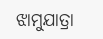ଝାମୁଯାତ୍ରା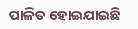ପାଳିତ ହୋଇଯାଇଛି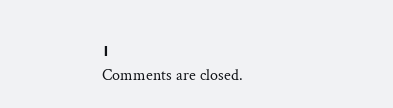।
Comments are closed.